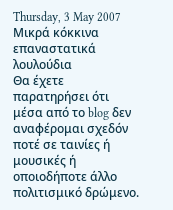Thursday, 3 May 2007
Μικρά κόκκινα επαναστατικά λουλούδια
Θα έχετε παρατηρήσει ότι μέσα από το blog δεν αναφέρομαι σχεδόν ποτέ σε ταινίες ή μουσικές ή οποιοδήποτε άλλο πολιτισμικό δρώμενο.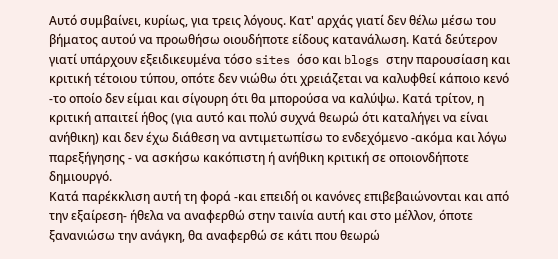Αυτό συμβαίνει, κυρίως, για τρεις λόγους. Κατ' αρχάς γιατί δεν θέλω μέσω του βήματος αυτού να προωθήσω οιουδήποτε είδους κατανάλωση. Κατά δεύτερον γιατί υπάρχουν εξειδικευμένα τόσο sites όσο και blogs στην παρουσίαση και κριτική τέτοιου τύπου, οπότε δεν νιώθω ότι χρειάζεται να καλυφθεί κάποιο κενό -το οποίο δεν είμαι και σίγουρη ότι θα μπορούσα να καλύψω. Κατά τρίτον, η κριτική απαιτεί ήθος (για αυτό και πολύ συχνά θεωρώ ότι καταλήγει να είναι ανήθικη) και δεν έχω διάθεση να αντιμετωπίσω το ενδεχόμενο -ακόμα και λόγω παρεξήγησης - να ασκήσω κακόπιστη ή ανήθικη κριτική σε οποιονδήποτε δημιουργό.
Κατά παρέκκλιση αυτή τη φορά -και επειδή οι κανόνες επιβεβαιώνονται και από την εξαίρεση- ήθελα να αναφερθώ στην ταινία αυτή και στο μέλλον, όποτε ξανανιώσω την ανάγκη, θα αναφερθώ σε κάτι που θεωρώ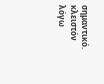σημαντικό.
κλειστόν λόγω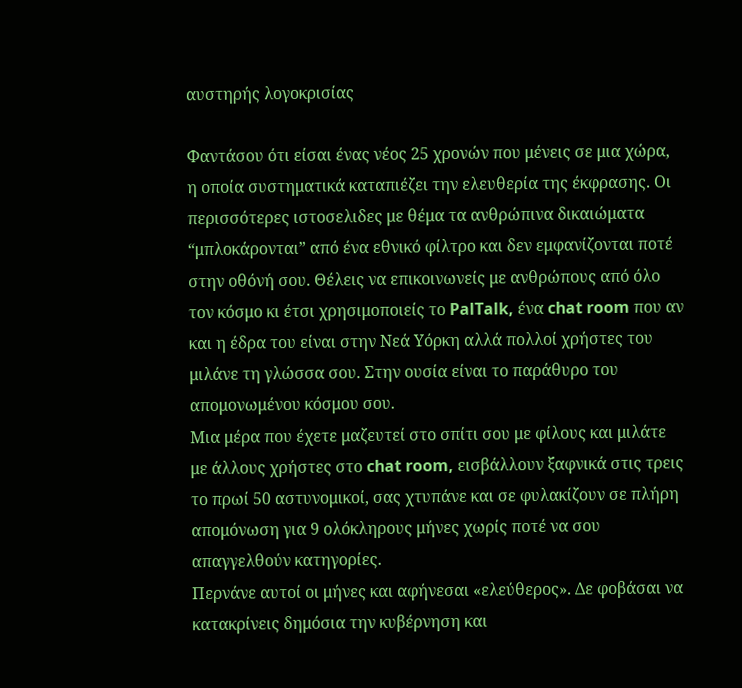αυστηρής λογοκρισίας

Φαντάσου ότι είσαι ένας νέος 25 χρονών που μένεις σε μια χώρα, η οποία συστηματικά καταπιέζει την ελευθερία της έκφρασης. Οι περισσότερες ιστοσελιδες με θέμα τα ανθρώπινα δικαιώματα “μπλοκάρονται” από ένα εθνικό φίλτρο και δεν εμφανίζονται ποτέ στην οθόνή σου. Θέλεις να επικοινωνείς με ανθρώπους από όλο τον κόσμο κι έτσι χρησιμοποιείς το PalTalk, ένα chat room που αν και η έδρα του είναι στην Νεά Υόρκη αλλά πολλοί χρήστες του μιλάνε τη γλώσσα σου. Στην ουσία είναι το παράθυρο του απομονωμένου κόσμου σου.
Μια μέρα που έχετε μαζευτεί στο σπίτι σου με φίλους και μιλάτε με άλλους χρήστες στο chat room, εισβάλλουν ξαφνικά στις τρεις το πρωί 50 αστυνομικοί, σας χτυπάνε και σε φυλακίζουν σε πλήρη απομόνωση για 9 ολόκληρους μήνες χωρίς ποτέ να σου απαγγελθούν κατηγορίες.
Περνάνε αυτοί οι μήνες και αφήνεσαι «ελεύθερος». Δε φοβάσαι να κατακρίνεις δημόσια την κυβέρνηση και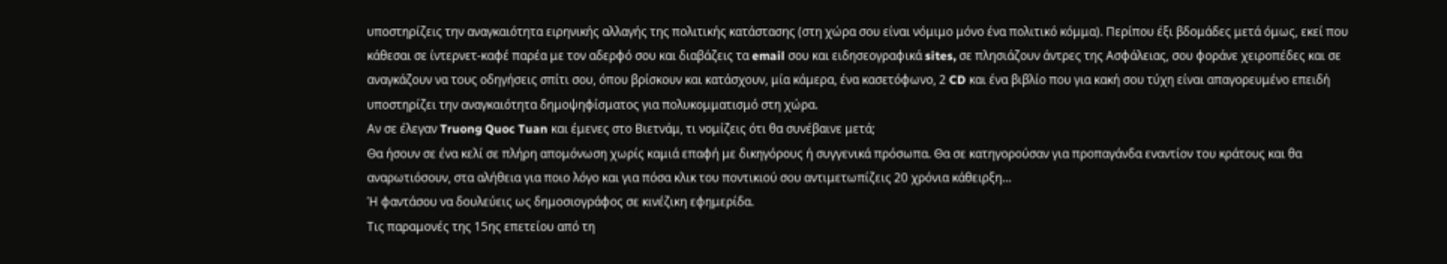υποστηρίζεις την αναγκαιότητα ειρηνικής αλλαγής της πολιτικής κατάστασης (στη χώρα σου είναι νόμιμο μόνο ένα πολιτικό κόμμα). Περίπου έξι βδομάδες μετά όμως, εκεί που κάθεσαι σε ίντερνετ-καφέ παρέα με τον αδερφό σου και διαβάζεις τα email σου και ειδησεογραφικά sites, σε πλησιάζουν άντρες της Ασφάλειας, σου φοράνε χειροπέδες και σε αναγκάζουν να τους οδηγήσεις σπίτι σου, όπου βρίσκουν και κατάσχουν, μία κάμερα, ένα κασετόφωνο, 2 CD και ένα βιβλίο που για κακή σου τύχη είναι απαγορευμένο επειδή υποστηρίζει την αναγκαιότητα δημοψηφίσματος για πολυκομματισμό στη χώρα.
Αν σε έλεγαν Truong Quoc Tuan και έμενες στο Βιετνάμ, τι νομίζεις ότι θα συνέβαινε μετά;
Θα ήσουν σε ένα κελί σε πλήρη απομόνωση χωρίς καμιά επαφή με δικηγόρους ή συγγενικά πρόσωπα. Θα σε κατηγορούσαν για προπαγάνδα εναντίον του κράτους και θα αναρωτιόσουν, στα αλήθεια για ποιο λόγο και για πόσα κλικ του ποντικιού σου αντιμετωπίζεις 20 χρόνια κάθειρξη…
Ή φαντάσου να δουλεύεις ως δημοσιογράφος σε κινέζικη εφημερίδα.
Τις παραμονές της 15ης επετείου από τη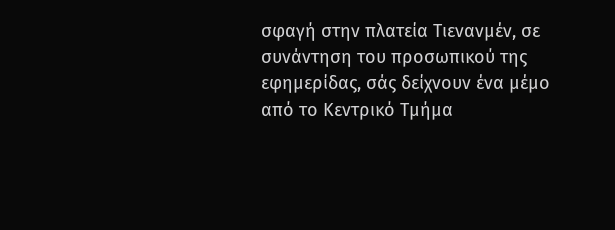σφαγή στην πλατεία Τιενανμέν, σε συνάντηση του προσωπικού της εφημερίδας, σάς δείχνουν ένα μέμο από το Κεντρικό Τμήμα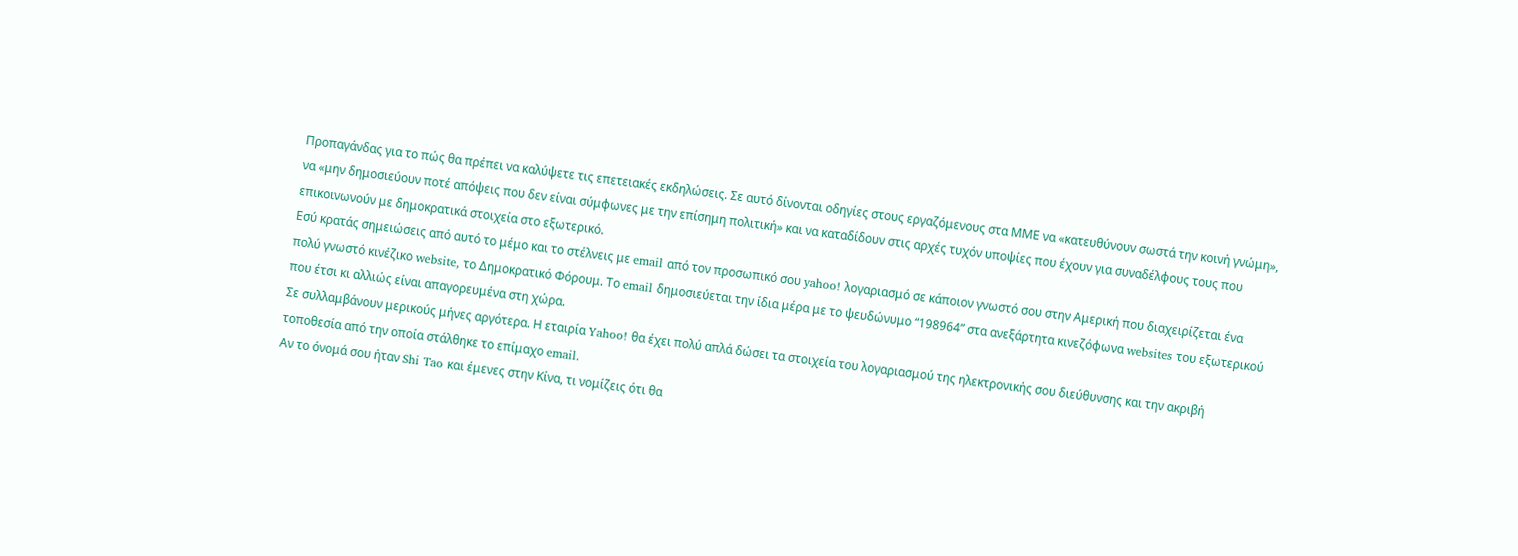Προπαγάνδας για το πώς θα πρέπει να καλύψετε τις επετειακές εκδηλώσεις. Σε αυτό δίνονται οδηγίες στους εργαζόμενους στα ΜΜΕ να «κατευθύνουν σωστά την κοινή γνώμη», να «μην δημοσιεύουν ποτέ απόψεις που δεν είναι σύμφωνες με την επίσημη πολιτική» και να καταδίδουν στις αρχές τυχόν υποψίες που έχουν για συναδέλφους τους που επικοινωνούν με δημοκρατικά στοιχεία στο εξωτερικό.
Εσύ κρατάς σημειώσεις από αυτό το μέμο και το στέλνεις με email από τον προσωπικό σου yahoo! λογαριασμό σε κάποιον γνωστό σου στην Αμερική που διαχειρίζεται ένα πολύ γνωστό κινέζικο website, το Δημοκρατικό Φόρουμ. Το email δημοσιεύεται την ίδια μέρα με το ψευδώνυμο “198964” στα ανεξάρτητα κινεζόφωνα websites του εξωτερικού που έτσι κι αλλιώς είναι απαγορευμένα στη χώρα.
Σε συλλαμβάνουν μερικούς μήνες αργότερα. Η εταιρία Yahoo! θα έχει πολύ απλά δώσει τα στοιχεία του λογαριασμού της ηλεκτρονικής σου διεύθυνσης και την ακριβή τοποθεσία από την οποία στάλθηκε το επίμαχο email.
Αν το όνομά σου ήταν Shi Tao και έμενες στην Κίνα, τι νομίζεις ότι θα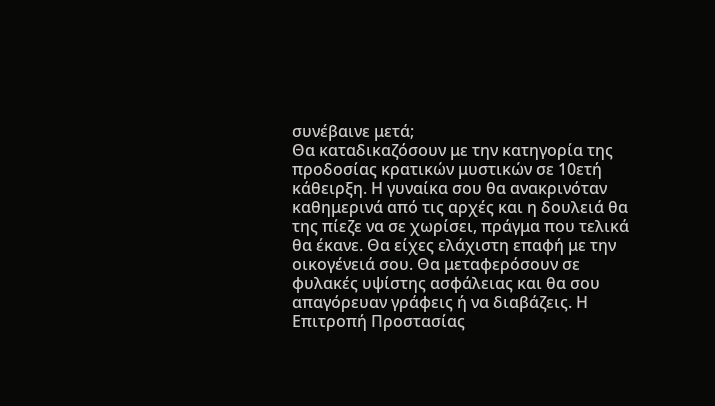συνέβαινε μετά;
Θα καταδικαζόσουν με την κατηγορία της προδοσίας κρατικών μυστικών σε 10ετή κάθειρξη. Η γυναίκα σου θα ανακρινόταν καθημερινά από τις αρχές και η δουλειά θα της πίεζε να σε χωρίσει, πράγμα που τελικά θα έκανε. Θα είχες ελάχιστη επαφή με την οικογένειά σου. Θα μεταφερόσουν σε φυλακές υψίστης ασφάλειας και θα σου απαγόρευαν γράφεις ή να διαβάζεις. Η Επιτροπή Προστασίας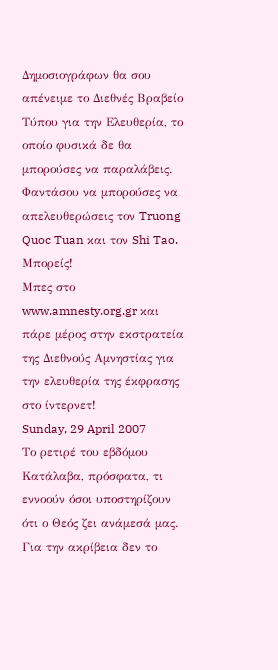Δημοσιογράφων θα σου απένειμε το Διεθνές Βραβείο Τύπου για την Ελευθερία, το οποίο φυσικά δε θα μπορούσες να παραλάβεις.
Φαντάσου να μπορούσες να απελευθερώσεις τον Truong Quoc Tuan και τον Shi Tao. Μπορείς!
Μπες στο www.amnesty.org.gr και πάρε μέρος στην εκστρατεία της Διεθνούς Αμνηστίας για την ελευθερία της έκφρασης στο ίντερνετ!
Sunday, 29 April 2007
Το ρετιρέ του εβδόμου
Κατάλαβα, πρόσφατα, τι εννοούν όσοι υποστηρίζουν ότι ο Θεός ζει ανάμεσά μας. Για την ακρίβεια δεν το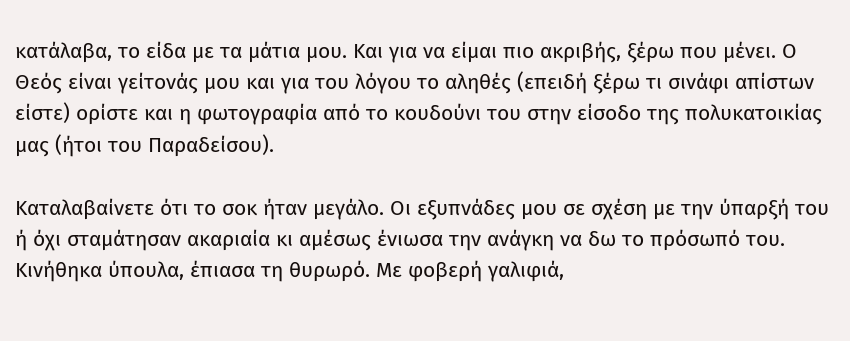κατάλαβα, το είδα με τα μάτια μου. Και για να είμαι πιο ακριβής, ξέρω που μένει. Ο Θεός είναι γείτονάς μου και για του λόγου το αληθές (επειδή ξέρω τι σινάφι απίστων είστε) ορίστε και η φωτογραφία από το κουδούνι του στην είσοδο της πολυκατοικίας μας (ήτοι του Παραδείσου).

Καταλαβαίνετε ότι το σοκ ήταν μεγάλο. Οι εξυπνάδες μου σε σχέση με την ύπαρξή του ή όχι σταμάτησαν ακαριαία κι αμέσως ένιωσα την ανάγκη να δω το πρόσωπό του. Κινήθηκα ύπουλα, έπιασα τη θυρωρό. Με φοβερή γαλιφιά,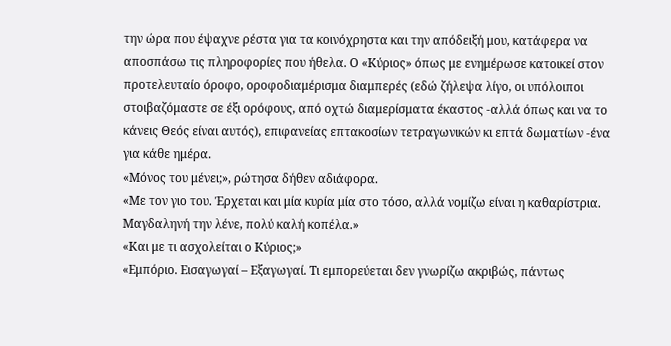την ώρα που έψαχνε ρέστα για τα κοινόχρηστα και την απόδειξή μου, κατάφερα να αποσπάσω τις πληροφορίες που ήθελα. Ο «Κύριος» όπως με ενημέρωσε κατοικεί στον προτελευταίο όροφο, οροφοδιαμέρισμα διαμπερές (εδώ ζήλεψα λίγο, οι υπόλοιποι στοιβαζόμαστε σε έξι ορόφους, από οχτώ διαμερίσματα έκαστος -αλλά όπως και να το κάνεις Θεός είναι αυτός), επιφανείας επτακοσίων τετραγωνικών κι επτά δωματίων -ένα για κάθε ημέρα.
«Μόνος του μένει;», ρώτησα δήθεν αδιάφορα.
«Με τον γιο του. Έρχεται και μία κυρία μία στο τόσο, αλλά νομίζω είναι η καθαρίστρια. Μαγδαληνή την λένε, πολύ καλή κοπέλα.»
«Και με τι ασχολείται ο Κύριος;»
«Εμπόριο. Εισαγωγαί – Εξαγωγαί. Τι εμπορεύεται δεν γνωρίζω ακριβώς, πάντως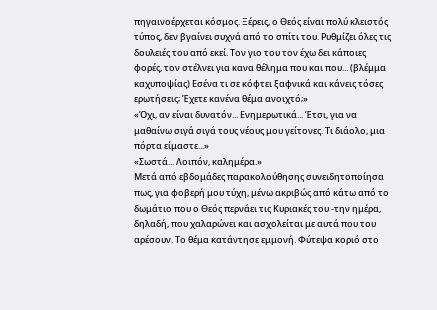πηγαινοέρχεται κόσμος. Ξέρεις, ο Θεός είναι πολύ κλειστός τύπος, δεν βγαίνει συχνά από το σπίτι του. Ρυθμίζει όλες τις δουλειές του από εκεί. Τον γιο του τον έχω δει κάποιες φορές, τον στέλνει για κανα θέλημα που και που... (βλέμμα καχυποψίας) Εσένα τι σε κόφτει ξαφνικά και κάνεις τόσες ερωτήσεις; Έχετε κανένα θέμα ανοιχτό;»
«Όχι, αν είναι δυνατόν... Ενημερωτικά... Έτσι, για να μαθαίνω σιγά σιγά τους νέους μου γείτονες. Τι διάολο, μια πόρτα είμαστε...»
«Σωστά... Λοιπόν, καλημέρα.»
Μετά από εβδομάδες παρακολούθησης συνειδητοποίησα πως, για φοβερή μου τύχη, μένω ακριβώς από κάτω από το δωμάτιο που ο Θεός περνάει τις Κυριακές του -την ημέρα, δηλαδή, που χαλαρώνει και ασχολείται με αυτά που του αρέσουν. Το θέμα κατάντησε εμμονή. Φύτεψα κοριό στο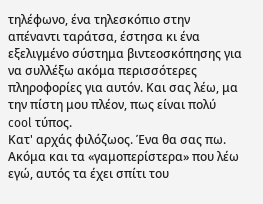τηλέφωνο, ένα τηλεσκόπιο στην απέναντι ταράτσα, έστησα κι ένα εξελιγμένο σύστημα βιντεοσκόπησης για να συλλέξω ακόμα περισσότερες πληροφορίες για αυτόν. Και σας λέω, μα την πίστη μου πλέον, πως είναι πολύ cool τύπος.
Κατ' αρχάς φιλόζωος. Ένα θα σας πω. Ακόμα και τα «γαμοπερίστερα» που λέω εγώ, αυτός τα έχει σπίτι του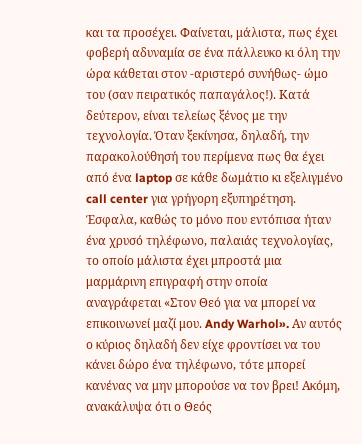και τα προσέχει. Φαίνεται, μάλιστα, πως έχει φοβερή αδυναμία σε ένα πάλλευκο κι όλη την ώρα κάθεται στον -αριστερό συνήθως- ώμο του (σαν πειρατικός παπαγάλος!). Κατά δεύτερον, είναι τελείως ξένος με την τεχνολογία. Όταν ξεκίνησα, δηλαδή, την παρακολούθησή του περίμενα πως θα έχει από ένα laptop σε κάθε δωμάτιο κι εξελιγμένο call center για γρήγορη εξυπηρέτηση. Έσφαλα, καθώς το μόνο που εντόπισα ήταν ένα χρυσό τηλέφωνο, παλαιάς τεχνολογίας, το οποίο μάλιστα έχει μπροστά μια μαρμάρινη επιγραφή στην οποία αναγράφεται «Στον Θεό για να μπορεί να επικοινωνεί μαζί μου. Andy Warhol». Αν αυτός ο κύριος δηλαδή δεν είχε φροντίσει να του κάνει δώρο ένα τηλέφωνο, τότε μπορεί κανένας να μην μπορούσε να τον βρει! Ακόμη, ανακάλυψα ότι ο Θεός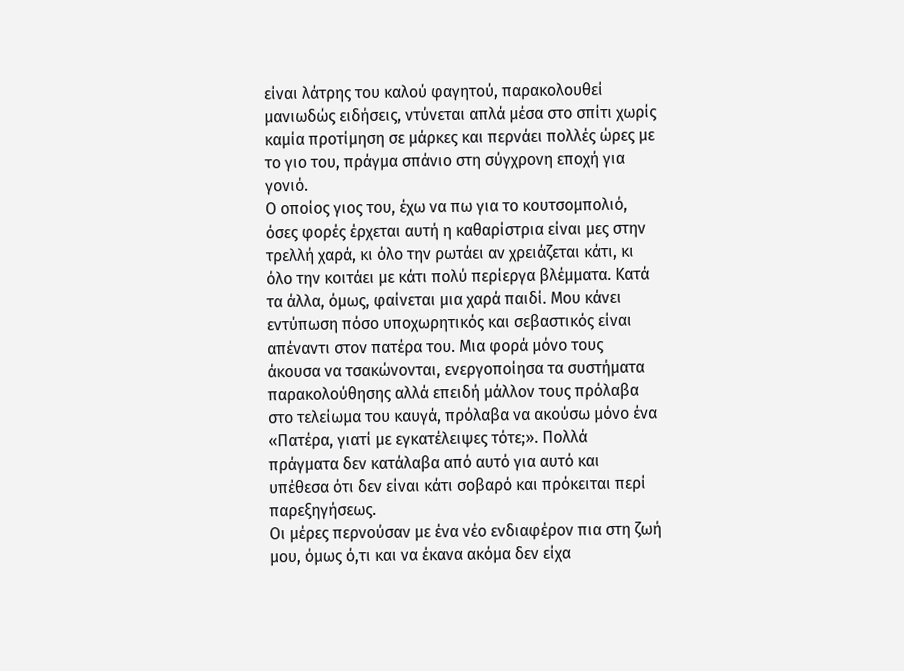είναι λάτρης του καλού φαγητού, παρακολουθεί μανιωδώς ειδήσεις, ντύνεται απλά μέσα στο σπίτι χωρίς καμία προτίμηση σε μάρκες και περνάει πολλές ώρες με το γιο του, πράγμα σπάνιο στη σύγχρονη εποχή για γονιό.
Ο οποίος γιος του, έχω να πω για το κουτσομπολιό, όσες φορές έρχεται αυτή η καθαρίστρια είναι μες στην τρελλή χαρά, κι όλο την ρωτάει αν χρειάζεται κάτι, κι όλο την κοιτάει με κάτι πολύ περίεργα βλέμματα. Κατά τα άλλα, όμως, φαίνεται μια χαρά παιδί. Μου κάνει εντύπωση πόσο υποχωρητικός και σεβαστικός είναι απέναντι στον πατέρα του. Μια φορά μόνο τους άκουσα να τσακώνονται, ενεργοποίησα τα συστήματα παρακολούθησης αλλά επειδή μάλλον τους πρόλαβα στο τελείωμα του καυγά, πρόλαβα να ακούσω μόνο ένα «Πατέρα, γιατί με εγκατέλειψες τότε;». Πολλά πράγματα δεν κατάλαβα από αυτό για αυτό και υπέθεσα ότι δεν είναι κάτι σοβαρό και πρόκειται περί παρεξηγήσεως.
Οι μέρες περνούσαν με ένα νέο ενδιαφέρον πια στη ζωή μου, όμως ό,τι και να έκανα ακόμα δεν είχα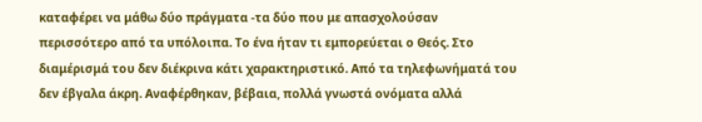καταφέρει να μάθω δύο πράγματα -τα δύο που με απασχολούσαν περισσότερο από τα υπόλοιπα. Το ένα ήταν τι εμπορεύεται ο Θεός. Στο διαμέρισμά του δεν διέκρινα κάτι χαρακτηριστικό. Από τα τηλεφωνήματά του δεν έβγαλα άκρη. Αναφέρθηκαν, βέβαια, πολλά γνωστά ονόματα αλλά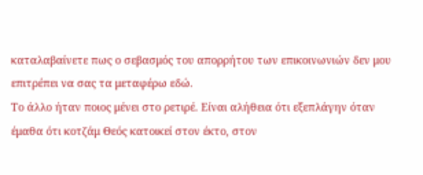καταλαβαίνετε πως ο σεβασμός του απορρήτου των επικοινωνιών δεν μου επιτρέπει να σας τα μεταφέρω εδώ.
Το άλλο ήταν ποιος μένει στο ρετιρέ. Είναι αλήθεια ότι εξεπλάγην όταν έμαθα ότι κοτζάμ Θεός κατοικεί στον έκτο, στον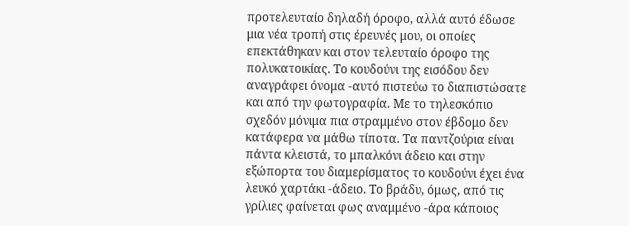προτελευταίο δηλαδή όροφο, αλλά αυτό έδωσε μια νέα τροπή στις έρευνές μου, οι οποίες επεκτάθηκαν και στον τελευταίο όροφο της πολυκατοικίας. Το κουδούνι της εισόδου δεν αναγράφει όνομα -αυτό πιστεύω το διαπιστώσατε και από την φωτογραφία. Με το τηλεσκόπιο σχεδόν μόνιμα πια στραμμένο στον έβδομο δεν κατάφερα να μάθω τίποτα. Τα παντζούρια είναι πάντα κλειστά, το μπαλκόνι άδειο και στην εξώπορτα του διαμερίσματος το κουδούνι έχει ένα λευκό χαρτάκι -άδειο. Το βράδυ, όμως, από τις γρίλιες φαίνεται φως αναμμένο -άρα κάποιος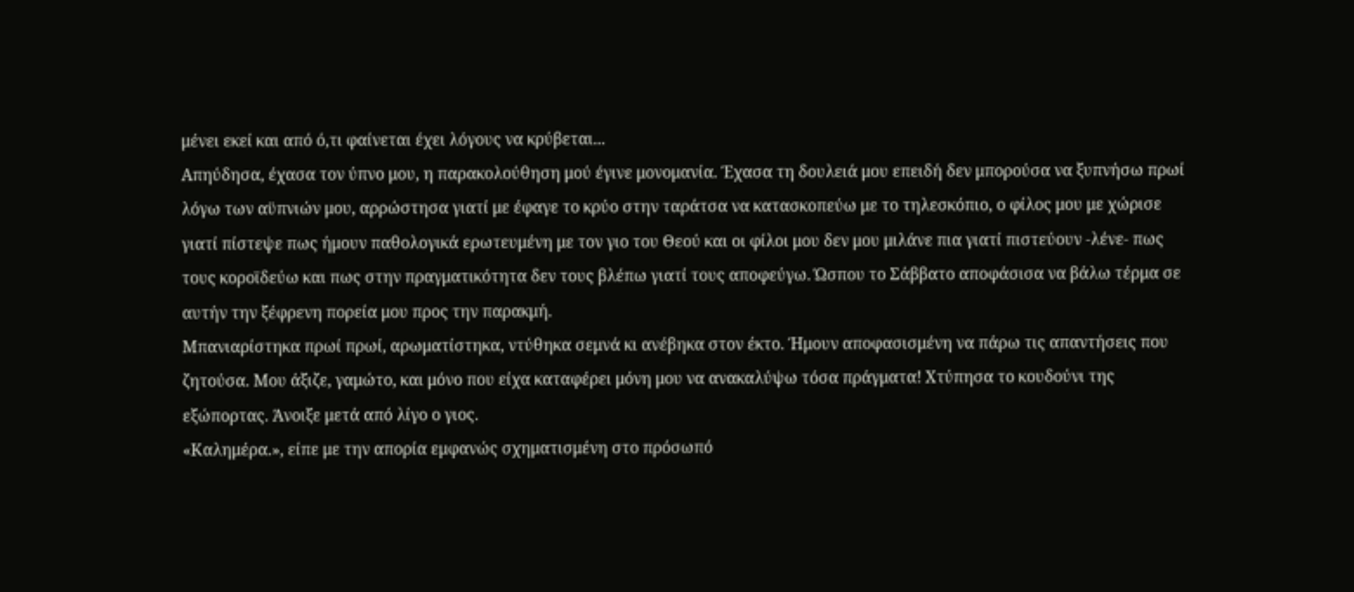μένει εκεί και από ό,τι φαίνεται έχει λόγους να κρύβεται...
Απηύδησα, έχασα τον ύπνο μου, η παρακολούθηση μού έγινε μονομανία. Έχασα τη δουλειά μου επειδή δεν μπορούσα να ξυπνήσω πρωί λόγω των αϋπνιών μου, αρρώστησα γιατί με έφαγε το κρύο στην ταράτσα να κατασκοπεύω με το τηλεσκόπιο, ο φίλος μου με χώρισε γιατί πίστεψε πως ήμουν παθολογικά ερωτευμένη με τον γιο του Θεού και οι φίλοι μου δεν μου μιλάνε πια γιατί πιστεύουν -λένε- πως τους κοροϊδεύω και πως στην πραγματικότητα δεν τους βλέπω γιατί τους αποφεύγω. Ώσπου το Σάββατο αποφάσισα να βάλω τέρμα σε αυτήν την ξέφρενη πορεία μου προς την παρακμή.
Μπανιαρίστηκα πρωί πρωί, αρωματίστηκα, ντύθηκα σεμνά κι ανέβηκα στον έκτο. Ήμουν αποφασισμένη να πάρω τις απαντήσεις που ζητούσα. Μου άξιζε, γαμώτο, και μόνο που είχα καταφέρει μόνη μου να ανακαλύψω τόσα πράγματα! Χτύπησα το κουδούνι της εξώπορτας. Άνοιξε μετά από λίγο ο γιος.
«Καλημέρα.», είπε με την απορία εμφανώς σχηματισμένη στο πρόσωπό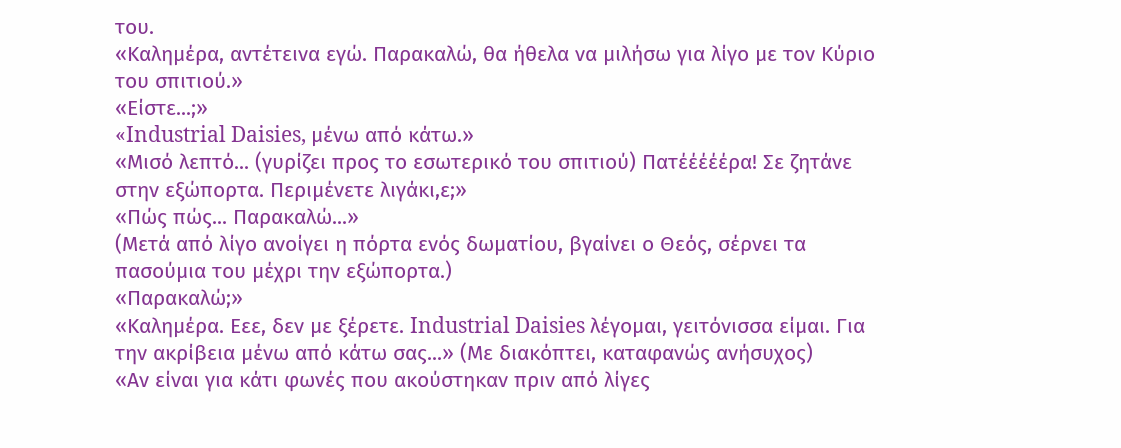του.
«Καλημέρα, αντέτεινα εγώ. Παρακαλώ, θα ήθελα να μιλήσω για λίγο με τον Κύριο του σπιτιού.»
«Είστε...;»
«Industrial Daisies, μένω από κάτω.»
«Μισό λεπτό... (γυρίζει προς το εσωτερικό του σπιτιού) Πατέέέέέρα! Σε ζητάνε στην εξώπορτα. Περιμένετε λιγάκι,ε;»
«Πώς πώς... Παρακαλώ...»
(Μετά από λίγο ανοίγει η πόρτα ενός δωματίου, βγαίνει ο Θεός, σέρνει τα πασούμια του μέχρι την εξώπορτα.)
«Παρακαλώ;»
«Καλημέρα. Εεε, δεν με ξέρετε. Industrial Daisies λέγομαι, γειτόνισσα είμαι. Για την ακρίβεια μένω από κάτω σας...» (Με διακόπτει, καταφανώς ανήσυχος)
«Αν είναι για κάτι φωνές που ακούστηκαν πριν από λίγες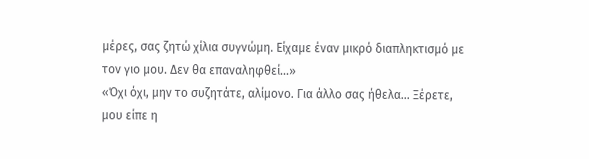μέρες, σας ζητώ χίλια συγνώμη. Είχαμε έναν μικρό διαπληκτισμό με τον γιο μου. Δεν θα επαναληφθεί...»
«Όχι όχι, μην το συζητάτε, αλίμονο. Για άλλο σας ήθελα... Ξέρετε, μου είπε η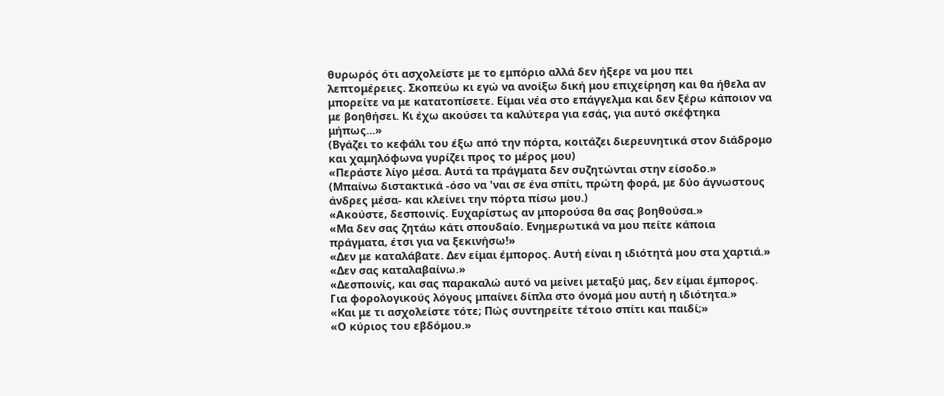θυρωρός ότι ασχολείστε με το εμπόριο αλλά δεν ήξερε να μου πει λεπτομέρειες. Σκοπεύω κι εγώ να ανοίξω δική μου επιχείρηση και θα ήθελα αν μπορείτε να με κατατοπίσετε. Είμαι νέα στο επάγγελμα και δεν ξέρω κάποιον να με βοηθήσει. Κι έχω ακούσει τα καλύτερα για εσάς, για αυτό σκέφτηκα μήπως...»
(Βγάζει το κεφάλι του έξω από την πόρτα, κοιτάζει διερευνητικά στον διάδρομο και χαμηλόφωνα γυρίζει προς το μέρος μου)
«Περάστε λίγο μέσα. Αυτά τα πράγματα δεν συζητώνται στην είσοδο.»
(Μπαίνω διστακτικά -όσο να 'ναι σε ένα σπίτι, πρώτη φορά, με δύο άγνωστους άνδρες μέσα- και κλείνει την πόρτα πίσω μου.)
«Ακούστε, δεσποινίς. Ευχαρίστως αν μπορούσα θα σας βοηθούσα.»
«Μα δεν σας ζητάω κάτι σπουδαίο. Ενημερωτικά να μου πείτε κάποια πράγματα, έτσι για να ξεκινήσω!»
«Δεν με καταλάβατε. Δεν είμαι έμπορος. Αυτή είναι η ιδιότητά μου στα χαρτιά.»
«Δεν σας καταλαβαίνω.»
«Δεσποινίς, και σας παρακαλώ αυτό να μείνει μεταξύ μας, δεν είμαι έμπορος. Για φορολογικούς λόγους μπαίνει δίπλα στο όνομά μου αυτή η ιδιότητα.»
«Και με τι ασχολείστε τότε; Πώς συντηρείτε τέτοιο σπίτι και παιδί;»
«Ο κύριος του εβδόμου.»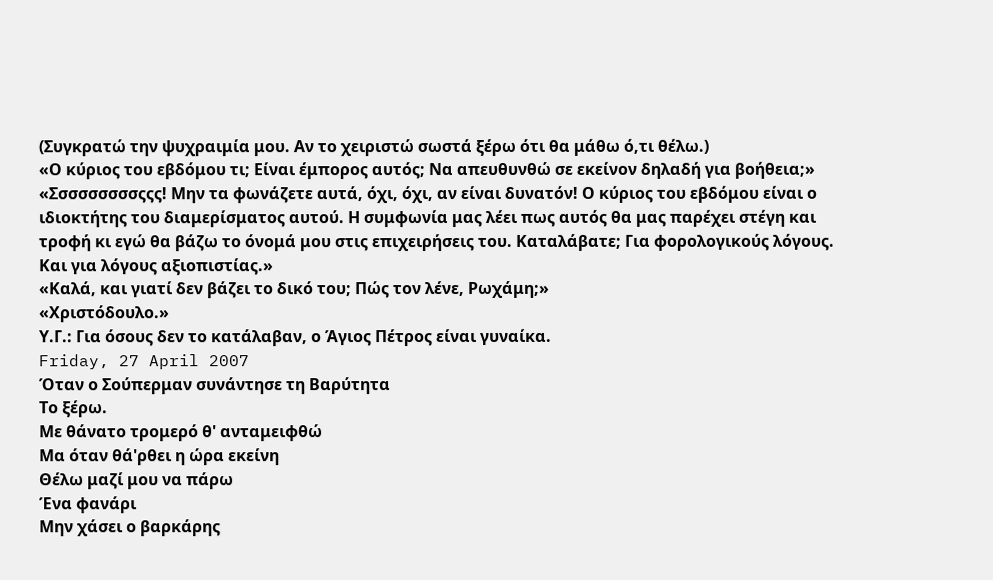(Συγκρατώ την ψυχραιμία μου. Αν το χειριστώ σωστά ξέρω ότι θα μάθω ό,τι θέλω.)
«Ο κύριος του εβδόμου τι; Είναι έμπορος αυτός; Να απευθυνθώ σε εκείνον δηλαδή για βοήθεια;»
«Σσσσσσσσσςςς! Μην τα φωνάζετε αυτά, όχι, όχι, αν είναι δυνατόν! Ο κύριος του εβδόμου είναι ο ιδιοκτήτης του διαμερίσματος αυτού. Η συμφωνία μας λέει πως αυτός θα μας παρέχει στέγη και τροφή κι εγώ θα βάζω το όνομά μου στις επιχειρήσεις του. Καταλάβατε; Για φορολογικούς λόγους. Και για λόγους αξιοπιστίας.»
«Καλά, και γιατί δεν βάζει το δικό του; Πώς τον λένε, Ρωχάμη;»
«Χριστόδουλο.»
Υ.Γ.: Για όσους δεν το κατάλαβαν, ο Άγιος Πέτρος είναι γυναίκα.
Friday, 27 April 2007
Όταν ο Σούπερμαν συνάντησε τη Βαρύτητα
Το ξέρω.
Με θάνατο τρομερό θ' ανταμειφθώ
Μα όταν θά'ρθει η ώρα εκείνη
Θέλω μαζί μου να πάρω
Ένα φανάρι
Μην χάσει ο βαρκάρης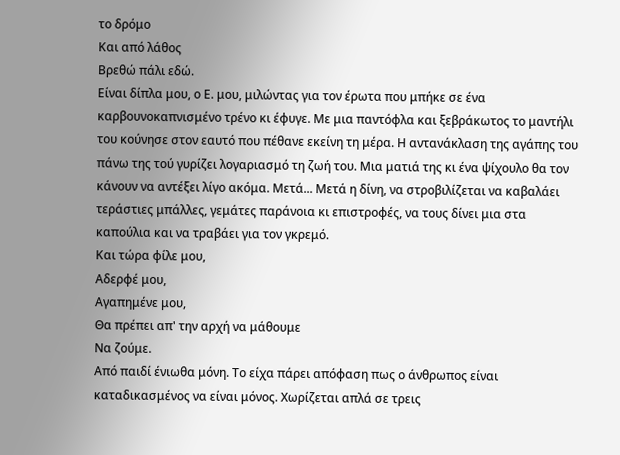το δρόμο
Και από λάθος
Βρεθώ πάλι εδώ.
Είναι δίπλα μου, ο Ε. μου, μιλώντας για τον έρωτα που μπήκε σε ένα καρβουνοκαπνισμένο τρένο κι έφυγε. Με μια παντόφλα και ξεβράκωτος το μαντήλι του κούνησε στον εαυτό που πέθανε εκείνη τη μέρα. Η αντανάκλαση της αγάπης του πάνω της τού γυρίζει λογαριασμό τη ζωή του. Μια ματιά της κι ένα ψίχουλο θα τον κάνουν να αντέξει λίγο ακόμα. Μετά... Μετά η δίνη, να στροβιλίζεται να καβαλάει τεράστιες μπάλλες, γεμάτες παράνοια κι επιστροφές, να τους δίνει μια στα καπούλια και να τραβάει για τον γκρεμό.
Και τώρα φίλε μου,
Αδερφέ μου,
Αγαπημένε μου,
Θα πρέπει απ' την αρχή να μάθουμε
Να ζούμε.
Από παιδί ένιωθα μόνη. Το είχα πάρει απόφαση πως ο άνθρωπος είναι καταδικασμένος να είναι μόνος. Χωρίζεται απλά σε τρεις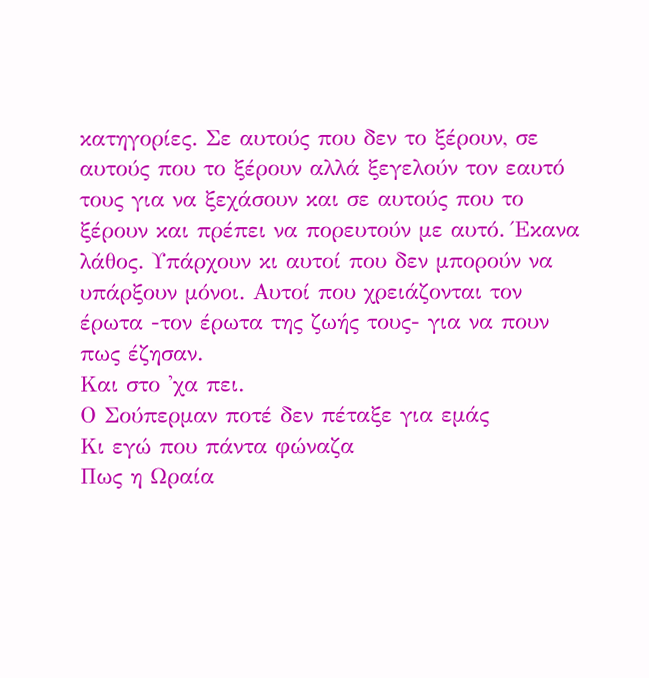κατηγορίες. Σε αυτούς που δεν το ξέρουν, σε αυτούς που το ξέρουν αλλά ξεγελούν τον εαυτό τους για να ξεχάσουν και σε αυτούς που το ξέρουν και πρέπει να πορευτούν με αυτό. Έκανα λάθος. Υπάρχουν κι αυτοί που δεν μπορούν να υπάρξουν μόνοι. Αυτοί που χρειάζονται τον έρωτα -τον έρωτα της ζωής τους- για να πουν πως έζησαν.
Και στο 'χα πει.
Ο Σούπερμαν ποτέ δεν πέταξε για εμάς
Κι εγώ που πάντα φώναζα
Πως η Ωραία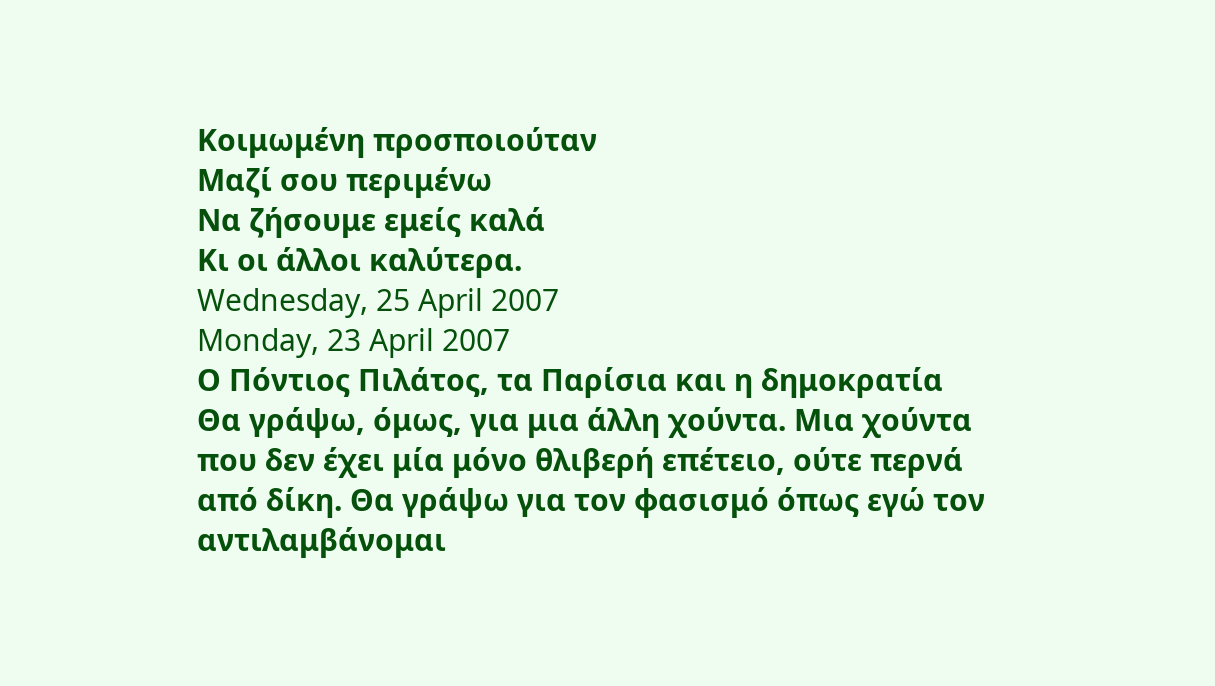Κοιμωμένη προσποιούταν
Μαζί σου περιμένω
Να ζήσουμε εμείς καλά
Κι οι άλλοι καλύτερα.
Wednesday, 25 April 2007
Monday, 23 April 2007
Ο Πόντιος Πιλάτος, τα Παρίσια και η δημοκρατία
Θα γράψω, όμως, για μια άλλη χούντα. Μια χούντα που δεν έχει μία μόνο θλιβερή επέτειο, ούτε περνά από δίκη. Θα γράψω για τον φασισμό όπως εγώ τον αντιλαμβάνομαι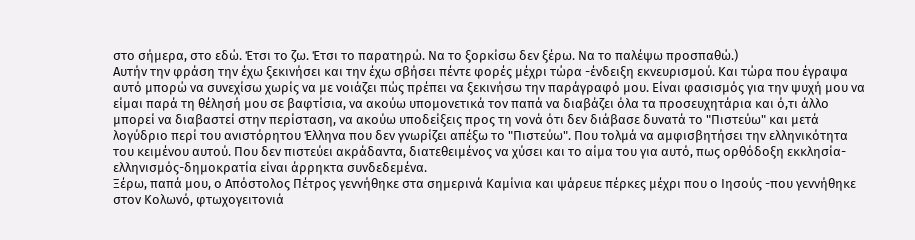στο σήμερα, στο εδώ. Έτσι το ζω. Έτσι το παρατηρώ. Να το ξορκίσω δεν ξέρω. Να το παλέψω προσπαθώ.)
Αυτήν την φράση την έχω ξεκινήσει και την έχω σβήσει πέντε φορές μέχρι τώρα -ένδειξη εκνευρισμού. Και τώρα που έγραψα αυτό μπορώ να συνεχίσω χωρίς να με νοιάζει πώς πρέπει να ξεκινήσω την παράγραφό μου. Είναι φασισμός για την ψυχή μου να είμαι παρά τη θέλησή μου σε βαφτίσια, να ακούω υπομονετικά τον παπά να διαβάζει όλα τα προσευχητάρια και ό,τι άλλο μπορεί να διαβαστεί στην περίσταση, να ακούω υποδείξεις προς τη νονά ότι δεν διάβασε δυνατά το "Πιστεύω" και μετά λογύδριο περί του ανιστόρητου Έλληνα που δεν γνωρίζει απέξω το "Πιστεύω". Που τολμά να αμφισβητήσει την ελληνικότητα του κειμένου αυτού. Που δεν πιστεύει ακράδαντα, διατεθειμένος να χύσει και το αίμα του για αυτό, πως ορθόδοξη εκκλησία-ελληνισμός-δημοκρατία είναι άρρηκτα συνδεδεμένα.
Ξέρω, παπά μου, ο Απόστολος Πέτρος γεννήθηκε στα σημερινά Καμίνια και ψάρευε πέρκες μέχρι που ο Ιησούς -που γεννήθηκε στον Κολωνό, φτωχογειτονιά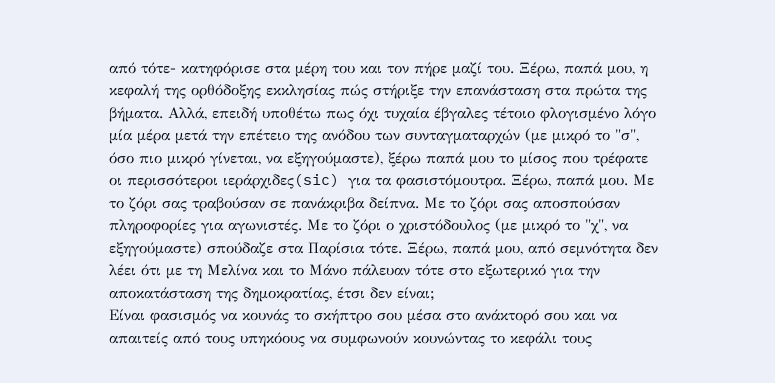από τότε- κατηφόρισε στα μέρη του και τον πήρε μαζί του. Ξέρω, παπά μου, η κεφαλή της ορθόδοξης εκκλησίας πώς στήριξε την επανάσταση στα πρώτα της βήματα. Αλλά, επειδή υποθέτω πως όχι τυχαία έβγαλες τέτοιο φλογισμένο λόγο μία μέρα μετά την επέτειο της ανόδου των συνταγματαρχών (με μικρό το "σ", όσο πιο μικρό γίνεται, να εξηγούμαστε), ξέρω παπά μου το μίσος που τρέφατε οι περισσότεροι ιεράρχιδες(sic) για τα φασιστόμουτρα. Ξέρω, παπά μου. Με το ζόρι σας τραβούσαν σε πανάκριβα δείπνα. Με το ζόρι σας αποσπούσαν πληροφορίες για αγωνιστές. Με το ζόρι ο χριστόδουλος (με μικρό το "χ", να εξηγούμαστε) σπούδαζε στα Παρίσια τότε. Ξέρω, παπά μου, από σεμνότητα δεν λέει ότι με τη Μελίνα και το Μάνο πάλευαν τότε στο εξωτερικό για την αποκατάσταση της δημοκρατίας, έτσι δεν είναι;
Είναι φασισμός να κουνάς το σκήπτρο σου μέσα στο ανάκτορό σου και να απαιτείς από τους υπηκόους να συμφωνούν κουνώντας το κεφάλι τους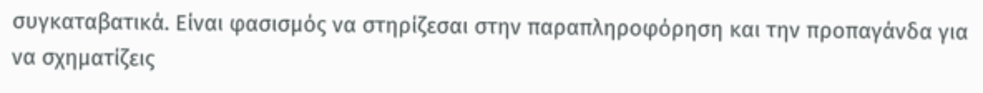συγκαταβατικά. Είναι φασισμός να στηρίζεσαι στην παραπληροφόρηση και την προπαγάνδα για να σχηματίζεις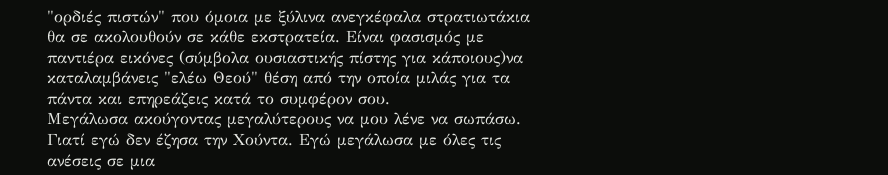"ορδιές πιστών" που όμοια με ξύλινα ανεγκέφαλα στρατιωτάκια θα σε ακολουθούν σε κάθε εκστρατεία. Είναι φασισμός με παντιέρα εικόνες (σύμβολα ουσιαστικής πίστης για κάποιους)να καταλαμβάνεις "ελέω Θεού" θέση από την οποία μιλάς για τα πάντα και επηρεάζεις κατά το συμφέρον σου.
Μεγάλωσα ακούγοντας μεγαλύτερους να μου λένε να σωπάσω. Γιατί εγώ δεν έζησα την Χούντα. Εγώ μεγάλωσα με όλες τις ανέσεις σε μια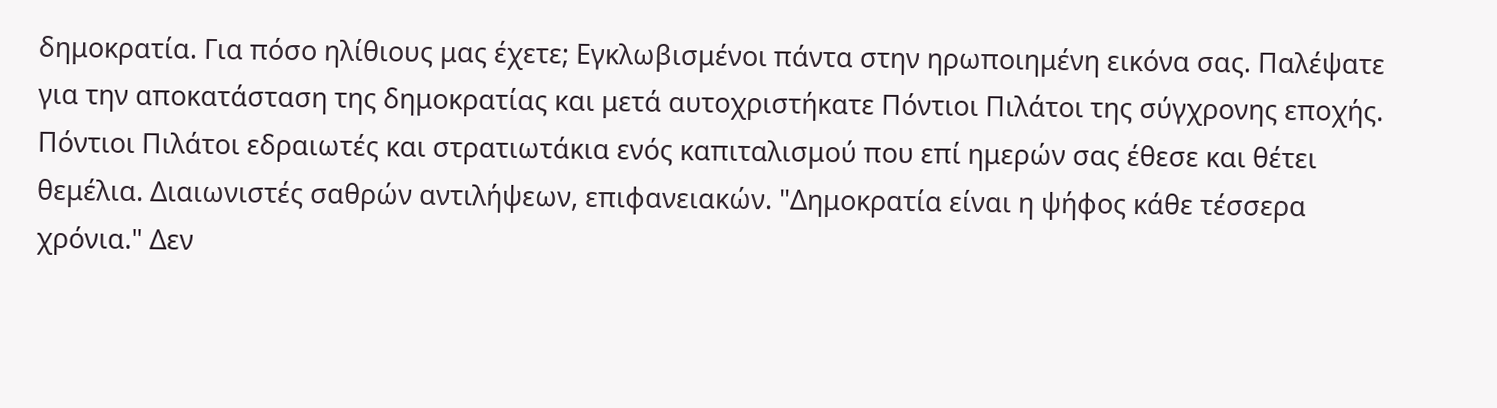δημοκρατία. Για πόσο ηλίθιους μας έχετε; Εγκλωβισμένοι πάντα στην ηρωποιημένη εικόνα σας. Παλέψατε για την αποκατάσταση της δημοκρατίας και μετά αυτοχριστήκατε Πόντιοι Πιλάτοι της σύγχρονης εποχής. Πόντιοι Πιλάτοι εδραιωτές και στρατιωτάκια ενός καπιταλισμού που επί ημερών σας έθεσε και θέτει θεμέλια. Διαιωνιστές σαθρών αντιλήψεων, επιφανειακών. "Δημοκρατία είναι η ψήφος κάθε τέσσερα χρόνια." Δεν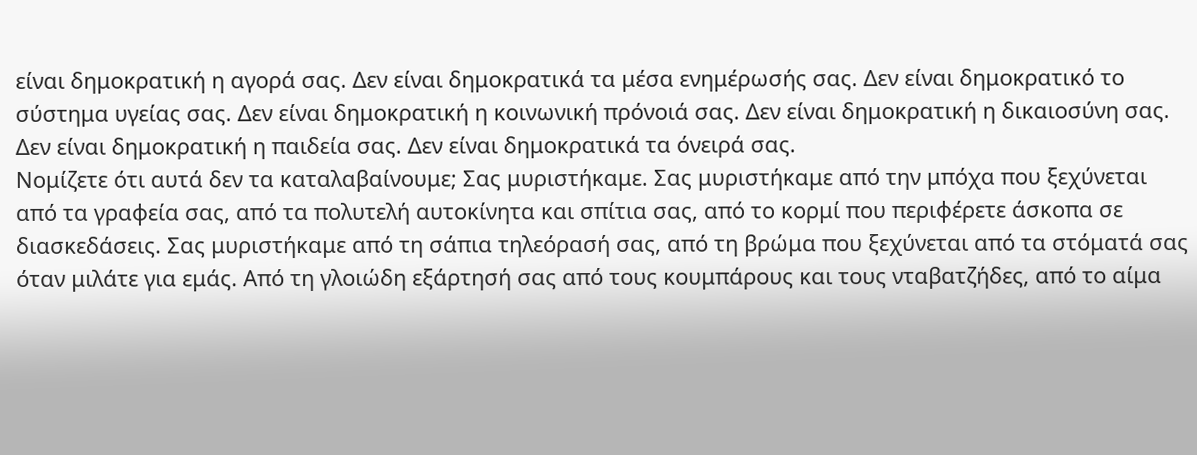είναι δημοκρατική η αγορά σας. Δεν είναι δημοκρατικά τα μέσα ενημέρωσής σας. Δεν είναι δημοκρατικό το σύστημα υγείας σας. Δεν είναι δημοκρατική η κοινωνική πρόνοιά σας. Δεν είναι δημοκρατική η δικαιοσύνη σας. Δεν είναι δημοκρατική η παιδεία σας. Δεν είναι δημοκρατικά τα όνειρά σας.
Νομίζετε ότι αυτά δεν τα καταλαβαίνουμε; Σας μυριστήκαμε. Σας μυριστήκαμε από την μπόχα που ξεχύνεται από τα γραφεία σας, από τα πολυτελή αυτοκίνητα και σπίτια σας, από το κορμί που περιφέρετε άσκοπα σε διασκεδάσεις. Σας μυριστήκαμε από τη σάπια τηλεόρασή σας, από τη βρώμα που ξεχύνεται από τα στόματά σας όταν μιλάτε για εμάς. Από τη γλοιώδη εξάρτησή σας από τους κουμπάρους και τους νταβατζήδες, από το αίμα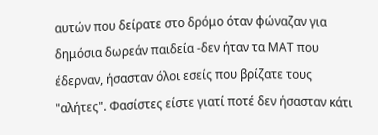αυτών που δείρατε στο δρόμο όταν φώναζαν για δημόσια δωρεάν παιδεία -δεν ήταν τα ΜΑΤ που έδερναν, ήσασταν όλοι εσείς που βρίζατε τους "αλήτες". Φασίστες είστε γιατί ποτέ δεν ήσασταν κάτι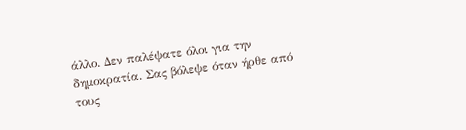άλλο. Δεν παλέψατε όλοι για την δημοκρατία. Σας βόλεψε όταν ήρθε από τους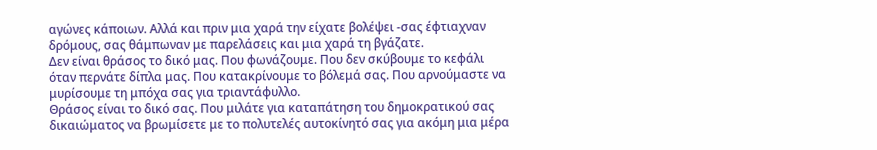αγώνες κάποιων. Αλλά και πριν μια χαρά την είχατε βολέψει -σας έφτιαχναν δρόμους, σας θάμπωναν με παρελάσεις και μια χαρά τη βγάζατε.
Δεν είναι θράσος το δικό μας. Που φωνάζουμε. Που δεν σκύβουμε το κεφάλι όταν περνάτε δίπλα μας. Που κατακρίνουμε το βόλεμά σας. Που αρνούμαστε να μυρίσουμε τη μπόχα σας για τριαντάφυλλο.
Θράσος είναι το δικό σας. Που μιλάτε για καταπάτηση του δημοκρατικού σας δικαιώματος να βρωμίσετε με το πολυτελές αυτοκίνητό σας για ακόμη μια μέρα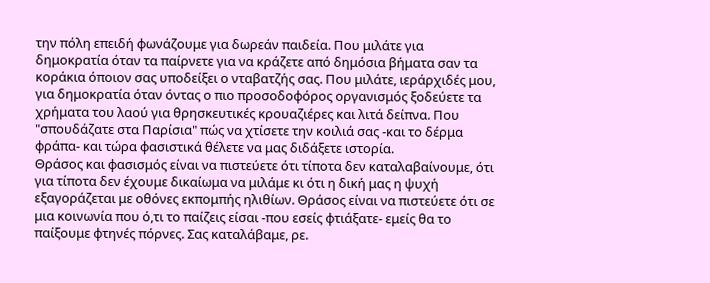την πόλη επειδή φωνάζουμε για δωρεάν παιδεία. Που μιλάτε για δημοκρατία όταν τα παίρνετε για να κράζετε από δημόσια βήματα σαν τα κοράκια όποιον σας υποδείξει ο νταβατζής σας. Που μιλάτε, ιεράρχιδές μου, για δημοκρατία όταν όντας ο πιο προσοδοφόρος οργανισμός ξοδεύετε τα χρήματα του λαού για θρησκευτικές κρουαζιέρες και λιτά δείπνα. Που "σπουδάζατε στα Παρίσια" πώς να χτίσετε την κοιλιά σας -και το δέρμα φράπα- και τώρα φασιστικά θέλετε να μας διδάξετε ιστορία.
Θράσος και φασισμός είναι να πιστεύετε ότι τίποτα δεν καταλαβαίνουμε, ότι για τίποτα δεν έχουμε δικαίωμα να μιλάμε κι ότι η δική μας η ψυχή εξαγοράζεται με οθόνες εκπομπής ηλιθίων. Θράσος είναι να πιστεύετε ότι σε μια κοινωνία που ό,τι το παίζεις είσαι -που εσείς φτιάξατε- εμείς θα το παίξουμε φτηνές πόρνες. Σας καταλάβαμε, ρε.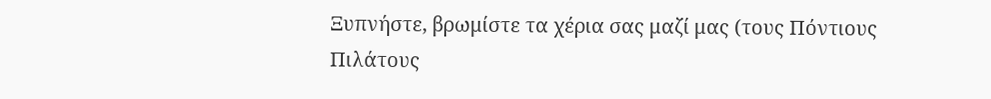Ξυπνήστε, βρωμίστε τα χέρια σας μαζί μας (τους Πόντιους Πιλάτους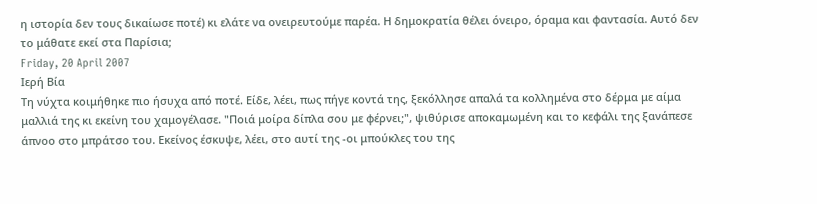η ιστορία δεν τους δικαίωσε ποτέ) κι ελάτε να ονειρευτούμε παρέα. Η δημοκρατία θέλει όνειρο, όραμα και φαντασία. Αυτό δεν το μάθατε εκεί στα Παρίσια;
Friday, 20 April 2007
Ιερή Βία
Τη νύχτα κοιμήθηκε πιο ήσυχα από ποτέ. Είδε, λέει, πως πήγε κοντά της, ξεκόλλησε απαλά τα κολλημένα στο δέρμα με αίμα μαλλιά της κι εκείνη του χαμογέλασε. "Ποιά μοίρα δίπλα σου με φέρνει;", ψιθύρισε αποκαμωμένη και το κεφάλι της ξανάπεσε άπνοο στο μπράτσο του. Εκείνος έσκυψε, λέει, στο αυτί της -οι μπούκλες του της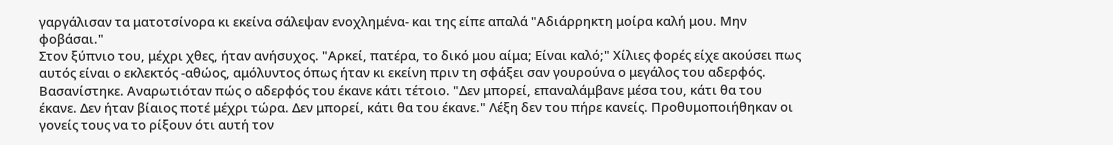γαργάλισαν τα ματοτσίνορα κι εκείνα σάλεψαν ενοχλημένα- και της είπε απαλά "Αδιάρρηκτη μοίρα καλή μου. Μην φοβάσαι."
Στον ξύπνιο του, μέχρι χθες, ήταν ανήσυχος. "Αρκεί, πατέρα, το δικό μου αίμα; Είναι καλό;" Χίλιες φορές είχε ακούσει πως αυτός είναι ο εκλεκτός -αθώος, αμόλυντος όπως ήταν κι εκείνη πριν τη σφάξει σαν γουρούνα ο μεγάλος του αδερφός. Βασανίστηκε. Αναρωτιόταν πώς ο αδερφός του έκανε κάτι τέτοιο. "Δεν μπορεί, επαναλάμβανε μέσα του, κάτι θα του έκανε. Δεν ήταν βίαιος ποτέ μέχρι τώρα. Δεν μπορεί, κάτι θα του έκανε." Λέξη δεν του πήρε κανείς. Προθυμοποιήθηκαν οι γονείς τους να το ρίξουν ότι αυτή τον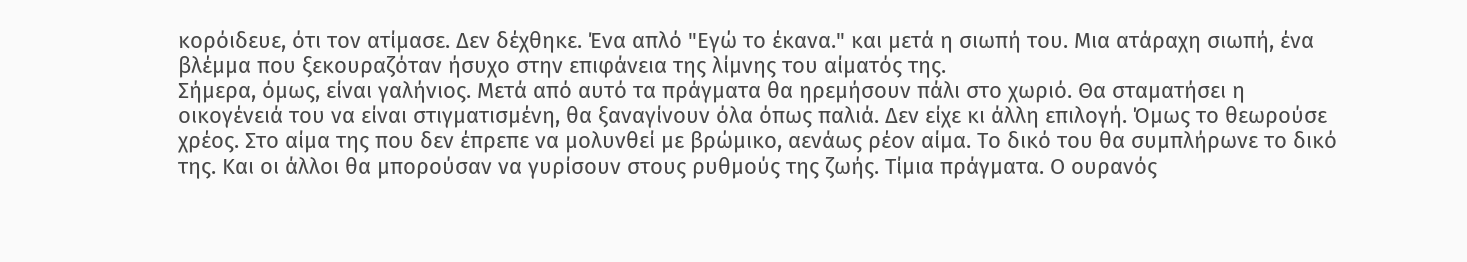κορόιδευε, ότι τον ατίμασε. Δεν δέχθηκε. Ένα απλό "Εγώ το έκανα." και μετά η σιωπή του. Μια ατάραχη σιωπή, ένα βλέμμα που ξεκουραζόταν ήσυχο στην επιφάνεια της λίμνης του αίματός της.
Σήμερα, όμως, είναι γαλήνιος. Μετά από αυτό τα πράγματα θα ηρεμήσουν πάλι στο χωριό. Θα σταματήσει η οικογένειά του να είναι στιγματισμένη, θα ξαναγίνουν όλα όπως παλιά. Δεν είχε κι άλλη επιλογή. Όμως το θεωρούσε χρέος. Στο αίμα της που δεν έπρεπε να μολυνθεί με βρώμικο, αενάως ρέον αίμα. Το δικό του θα συμπλήρωνε το δικό της. Και οι άλλοι θα μπορούσαν να γυρίσουν στους ρυθμούς της ζωής. Τίμια πράγματα. Ο ουρανός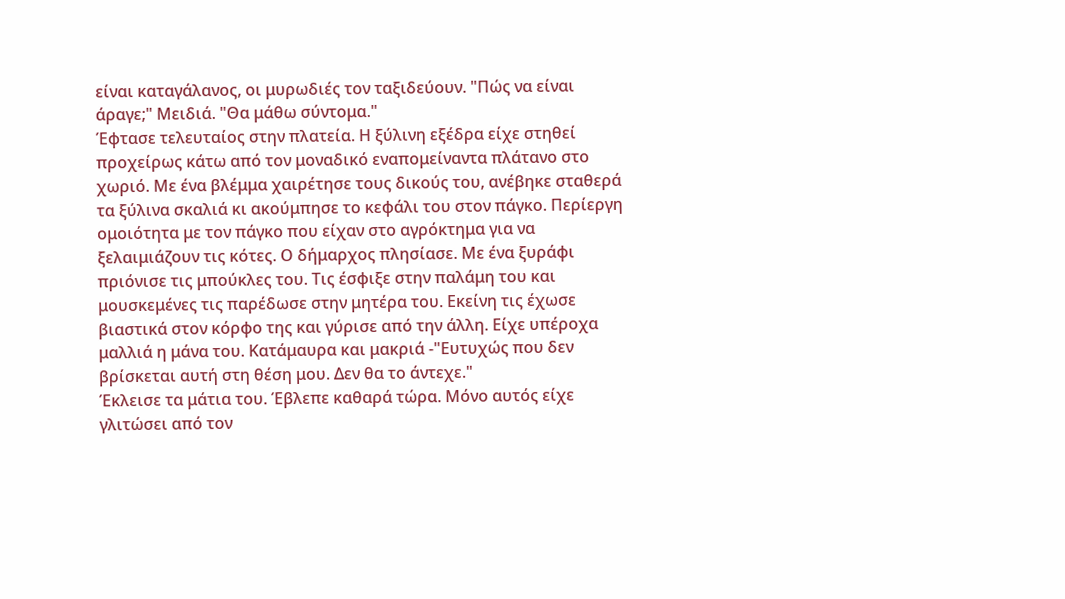είναι καταγάλανος, οι μυρωδιές τον ταξιδεύουν. "Πώς να είναι άραγε;" Μειδιά. "Θα μάθω σύντομα."
Έφτασε τελευταίος στην πλατεία. Η ξύλινη εξέδρα είχε στηθεί προχείρως κάτω από τον μοναδικό εναπομείναντα πλάτανο στο χωριό. Με ένα βλέμμα χαιρέτησε τους δικούς του, ανέβηκε σταθερά τα ξύλινα σκαλιά κι ακούμπησε το κεφάλι του στον πάγκο. Περίεργη ομοιότητα με τον πάγκο που είχαν στο αγρόκτημα για να ξελαιμιάζουν τις κότες. Ο δήμαρχος πλησίασε. Με ένα ξυράφι πριόνισε τις μπούκλες του. Τις έσφιξε στην παλάμη του και μουσκεμένες τις παρέδωσε στην μητέρα του. Εκείνη τις έχωσε βιαστικά στον κόρφο της και γύρισε από την άλλη. Είχε υπέροχα μαλλιά η μάνα του. Κατάμαυρα και μακριά -"Ευτυχώς που δεν βρίσκεται αυτή στη θέση μου. Δεν θα το άντεχε."
Έκλεισε τα μάτια του. Έβλεπε καθαρά τώρα. Μόνο αυτός είχε γλιτώσει από τον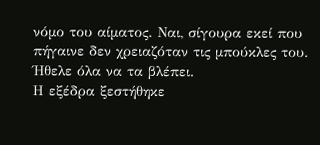νόμο του αίματος. Ναι, σίγουρα εκεί που πήγαινε δεν χρειαζόταν τις μπούκλες του. Ήθελε όλα να τα βλέπει.
Η εξέδρα ξεστήθηκε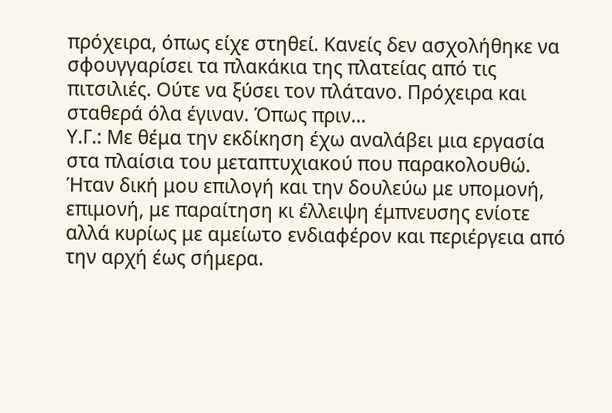πρόχειρα, όπως είχε στηθεί. Κανείς δεν ασχολήθηκε να σφουγγαρίσει τα πλακάκια της πλατείας από τις πιτσιλιές. Ούτε να ξύσει τον πλάτανο. Πρόχειρα και σταθερά όλα έγιναν. Όπως πριν...
Υ.Γ.: Με θέμα την εκδίκηση έχω αναλάβει μια εργασία στα πλαίσια του μεταπτυχιακού που παρακολουθώ. Ήταν δική μου επιλογή και την δουλεύω με υπομονή, επιμονή, με παραίτηση κι έλλειψη έμπνευσης ενίοτε αλλά κυρίως με αμείωτο ενδιαφέρον και περιέργεια από την αρχή έως σήμερα.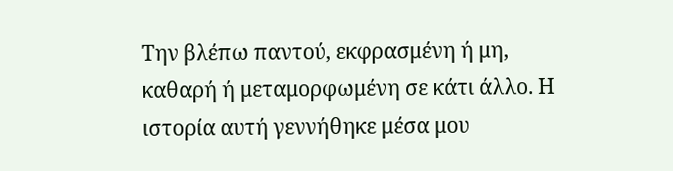Την βλέπω παντού, εκφρασμένη ή μη, καθαρή ή μεταμορφωμένη σε κάτι άλλο. Η ιστορία αυτή γεννήθηκε μέσα μου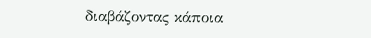διαβάζοντας κάποια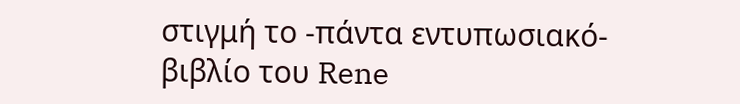στιγμή το -πάντα εντυπωσιακό- βιβλίο του Rene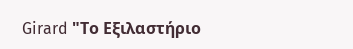Girard "Το Εξιλαστήριο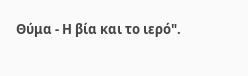Θύμα - Η βία και το ιερό".